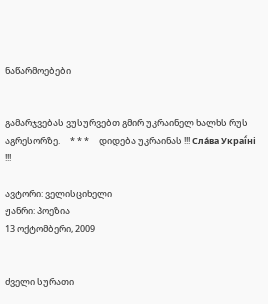ნაწარმოებები


გამარჯვებას ვუსურვებთ გმირ უკრაინელ ხალხს რუს აგრესორზე.     * * *     დიდება უკრაინას !!! Сла́ва Украї́ні !!!

ავტორი: ველისციხელი
ჟანრი: პოეზია
13 ოქტომბერი, 2009


ძველი სურათი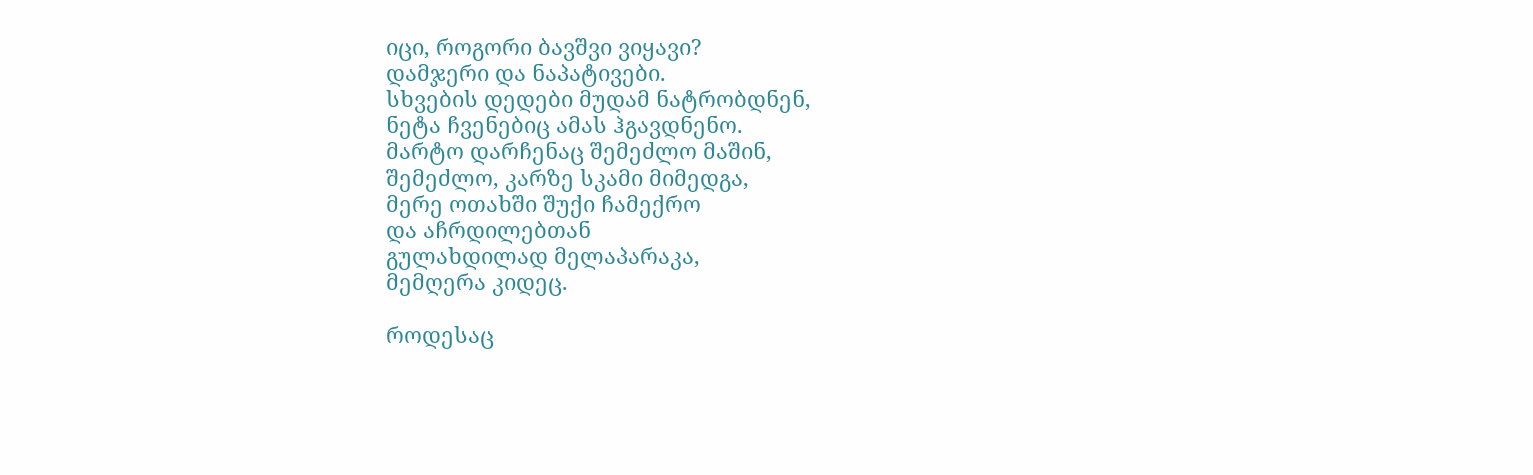იცი, როგორი ბავშვი ვიყავი?
დამჯერი და ნაპატივები.
სხვების დედები მუდამ ნატრობდნენ,
ნეტა ჩვენებიც ამას ჰგავდნენო.
მარტო დარჩენაც შემეძლო მაშინ,
შემეძლო, კარზე სკამი მიმედგა,
მერე ოთახში შუქი ჩამექრო
და აჩრდილებთან
გულახდილად მელაპარაკა,
მემღერა კიდეც.

როდესაც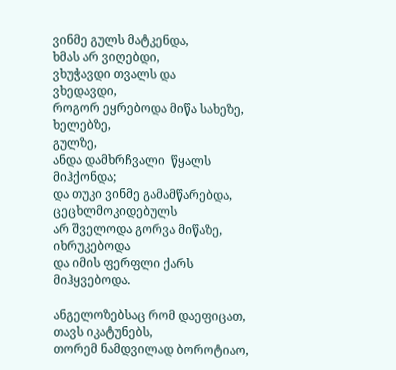ვინმე გულს მატკენდა,
ხმას არ ვიღებდი,
ვხუჭავდი თვალს და
ვხედავდი,
როგორ ეყრებოდა მიწა სახეზე,
ხელებზე,
გულზე,
ანდა დამხრჩვალი  წყალს მიჰქონდა;
და თუკი ვინმე გამამწარებდა,
ცეცხლმოკიდებულს
არ შველოდა გორვა მიწაზე,
იხრუკებოდა
და იმის ფერფლი ქარს მიჰყვებოდა.

ანგელოზებსაც რომ დაეფიცათ,
თავს იკატუნებს,
თორემ ნამდვილად ბოროტიაო,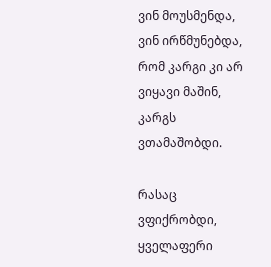ვინ მოუსმენდა,
ვინ ირწმუნებდა,
რომ კარგი კი არ ვიყავი მაშინ,
კარგს ვთამაშობდი.

რასაც ვფიქრობდი,
ყველაფერი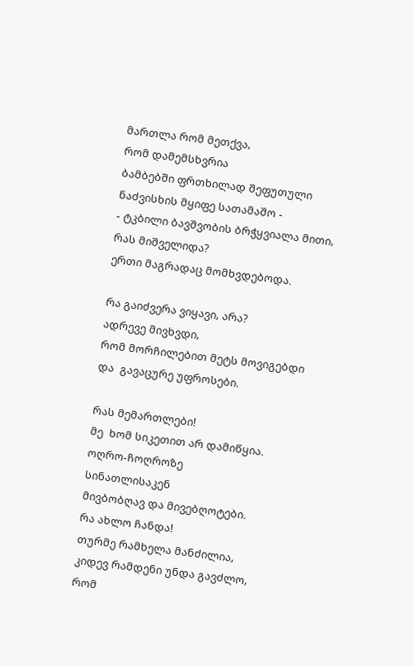მართლა რომ მეთქვა,
რომ დამემსხვრია
ბამბებში ფრთხილად შეფუთული
ნაძვისხის მყიფე სათამაშო -
- ტკბილი ბავშვობის ბრჭყვიალა მითი,
რას მიშველიდა?
ერთი მაგრადაც მომხვდებოდა.

რა გაიძვერა ვიყავი, არა?
ადრევე მივხვდი,
რომ მორჩილებით მეტს მოვიგებდი
და  გავაცურე უფროსები.

რას მემართლები!
მე  ხომ სიკეთით არ დამიწყია.
ოღრო-ჩოღროზე
სინათლისაკენ
მივბობღავ და მივებღოტები.
რა ახლო ჩანდა!
თურმე რამხელა მანძილია,
კიდევ რამდენი უნდა გავძლო,
რომ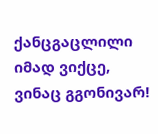ქანცგაცლილი იმად ვიქცე,
ვინაც გგონივარ!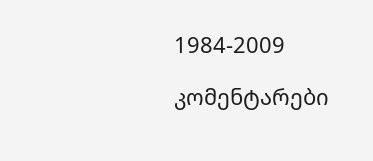1984-2009

კომენტარები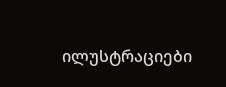ილუსტრაციები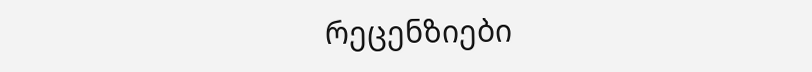რეცენზიები